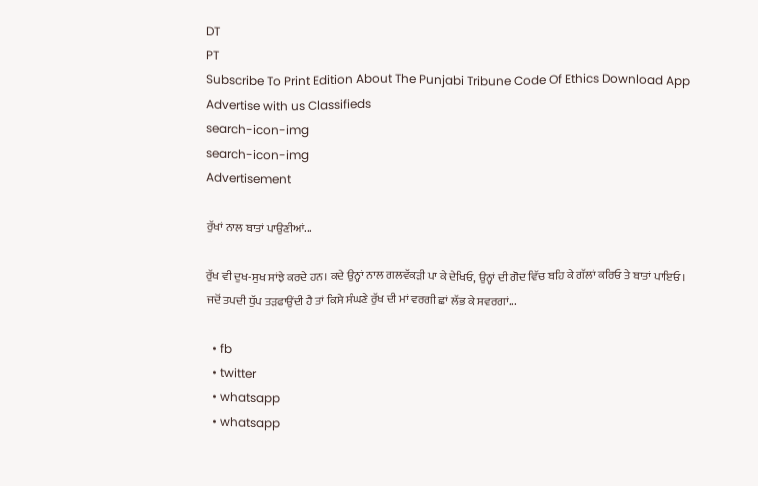DT
PT
Subscribe To Print Edition About The Punjabi Tribune Code Of Ethics Download App Advertise with us Classifieds
search-icon-img
search-icon-img
Advertisement

ਰੁੱਖਾਂ ਨਾਲ ਬਾਤਾਂ ਪਾਉਣੀਆਂ...

ਰੁੱਖ ਵੀ ਦੁਖ-ਸੁਖ ਸਾਂਝੇ ਕਰਦੇ ਹਨ। ਕਦੇ ਉਨ੍ਹਾਂ ਨਾਲ ਗਲਵੱਕੜੀ ਪਾ ਕੇ ਦੇਖਿਓ, ਉਨ੍ਹਾਂ ਦੀ ਗੋਦ ਵਿੱਚ ਬਹਿ ਕੇ ਗੱਲਾਂ ਕਰਿਓ ਤੇ ਬਾਤਾਂ ਪਾਇਓ। ਜਦੋਂ ਤਪਦੀ ਧੁੱਪ ਤੜਫਾਉਂਦੀ ਹੈ ਤਾਂ ਕਿਸੇ ਸੰਘਣੇ ਰੁੱਖ ਦੀ ਮਾਂ ਵਰਗੀ ਛਾਂ ਲੱਭ ਕੇ ਸਵਰਗਾਂ...

  • fb
  • twitter
  • whatsapp
  • whatsapp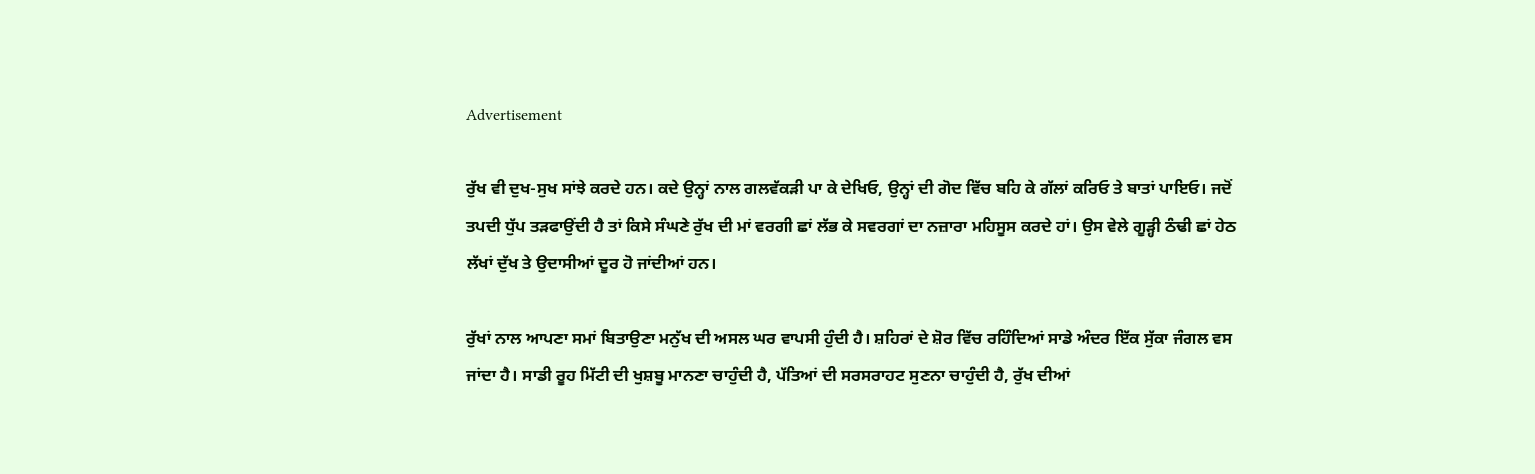Advertisement

ਰੁੱਖ ਵੀ ਦੁਖ-ਸੁਖ ਸਾਂਝੇ ਕਰਦੇ ਹਨ। ਕਦੇ ਉਨ੍ਹਾਂ ਨਾਲ ਗਲਵੱਕੜੀ ਪਾ ਕੇ ਦੇਖਿਓ, ਉਨ੍ਹਾਂ ਦੀ ਗੋਦ ਵਿੱਚ ਬਹਿ ਕੇ ਗੱਲਾਂ ਕਰਿਓ ਤੇ ਬਾਤਾਂ ਪਾਇਓ। ਜਦੋਂ ਤਪਦੀ ਧੁੱਪ ਤੜਫਾਉਂਦੀ ਹੈ ਤਾਂ ਕਿਸੇ ਸੰਘਣੇ ਰੁੱਖ ਦੀ ਮਾਂ ਵਰਗੀ ਛਾਂ ਲੱਭ ਕੇ ਸਵਰਗਾਂ ਦਾ ਨਜ਼ਾਰਾ ਮਹਿਸੂਸ ਕਰਦੇ ਹਾਂ। ਉਸ ਵੇਲੇ ਗੂੜ੍ਹੀ ਠੰਢੀ ਛਾਂ ਹੇਠ ਲੱਖਾਂ ਦੁੱਖ ਤੇ ਉਦਾਸੀਆਂ ਦੂਰ ਹੋ ਜਾਂਦੀਆਂ ਹਨ।

ਰੁੱਖਾਂ ਨਾਲ ਆਪਣਾ ਸਮਾਂ ਬਿਤਾਉਣਾ ਮਨੁੱਖ ਦੀ ਅਸਲ ਘਰ ਵਾਪਸੀ ਹੁੰਦੀ ਹੈ। ਸ਼ਹਿਰਾਂ ਦੇ ਸ਼ੋਰ ਵਿੱਚ ਰਹਿੰਦਿਆਂ ਸਾਡੇ ਅੰਦਰ ਇੱਕ ਸੁੱਕਾ ਜੰਗਲ ਵਸ ਜਾਂਦਾ ਹੈ। ਸਾਡੀ ਰੂਹ ਮਿੱਟੀ ਦੀ ਖੁਸ਼ਬੂ ਮਾਨਣਾ ਚਾਹੁੰਦੀ ਹੈ, ਪੱਤਿਆਂ ਦੀ ਸਰਸਰਾਹਟ ਸੁਣਨਾ ਚਾਹੁੰਦੀ ਹੈ, ਰੁੱਖ ਦੀਆਂ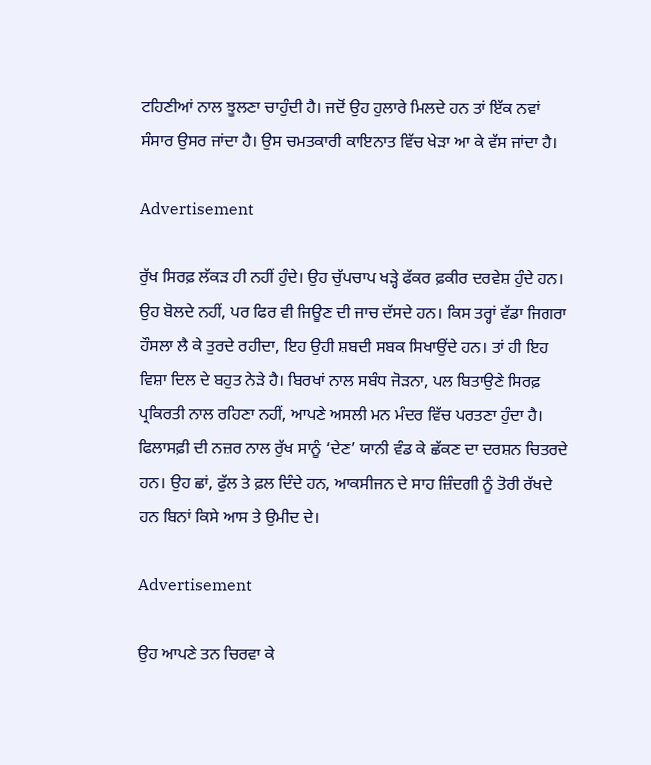ਟਹਿਣੀਆਂ ਨਾਲ ਝੂਲਣਾ ਚਾਹੁੰਦੀ ਹੈ। ਜਦੋਂ ਉਹ ਹੁਲਾਰੇ ਮਿਲਦੇ ਹਨ ਤਾਂ ਇੱਕ ਨਵਾਂ ਸੰਸਾਰ ਉਸਰ ਜਾਂਦਾ ਹੈ। ਉਸ ਚਮਤਕਾਰੀ ਕਾਇਨਾਤ ਵਿੱਚ ਖੇੜਾ ਆ ਕੇ ਵੱਸ ਜਾਂਦਾ ਹੈ।

Advertisement

ਰੁੱਖ ਸਿਰਫ਼ ਲੱਕੜ ਹੀ ਨਹੀਂ ਹੁੰਦੇ। ਉਹ ਚੁੱਪਚਾਪ ਖੜ੍ਹੇ ਫੱਕਰ ਫ਼ਕੀਰ ਦਰਵੇਸ਼ ਹੁੰਦੇ ਹਨ। ਉਹ ਬੋਲਦੇ ਨਹੀਂ, ਪਰ ਫਿਰ ਵੀ ਜਿਊਣ ਦੀ ਜਾਚ ਦੱਸਦੇ ਹਨ। ਕਿਸ ਤਰ੍ਹਾਂ ਵੱਡਾ ਜਿਗਰਾ ਹੌਸਲਾ ਲੈ ਕੇ ਤੁਰਦੇ ਰਹੀਦਾ, ਇਹ ਉਹੀ ਸ਼ਬਦੀ ਸਬਕ ਸਿਖਾਉਂਦੇ ਹਨ। ਤਾਂ ਹੀ ਇਹ ਵਿਸ਼ਾ ਦਿਲ ਦੇ ਬਹੁਤ ਨੇੜੇ ਹੈ। ਬਿਰਖਾਂ ਨਾਲ ਸਬੰਧ ਜੋੜਨਾ, ਪਲ ਬਿਤਾਉਣੇ ਸਿਰਫ਼ ਪ੍ਰਕਿਰਤੀ ਨਾਲ ਰਹਿਣਾ ਨਹੀਂ, ਆਪਣੇ ਅਸਲੀ ਮਨ ਮੰਦਰ ਵਿੱਚ ਪਰਤਣਾ ਹੁੰਦਾ ਹੈ। ਫਿਲਾਸਫ਼ੀ ਦੀ ਨਜ਼ਰ ਨਾਲ ਰੁੱਖ ਸਾਨੂੰ ‘ਦੇਣ’ ਯਾਨੀ ਵੰਡ ਕੇ ਛੱਕਣ ਦਾ ਦਰਸ਼ਨ ਚਿਤਰਦੇ ਹਨ। ਉਹ ਛਾਂ, ਫੁੱਲ ਤੇ ਫ਼ਲ ਦਿੰਦੇ ਹਨ, ਆਕਸੀਜਨ ਦੇ ਸਾਹ ਜ਼ਿੰਦਗੀ ਨੂੰ ਤੋਰੀ ਰੱਖਦੇ ਹਨ ਬਿਨਾਂ ਕਿਸੇ ਆਸ ਤੇ ਉਮੀਦ ਦੇ।

Advertisement

ਉਹ ਆਪਣੇ ਤਨ ਚਿਰਵਾ ਕੇ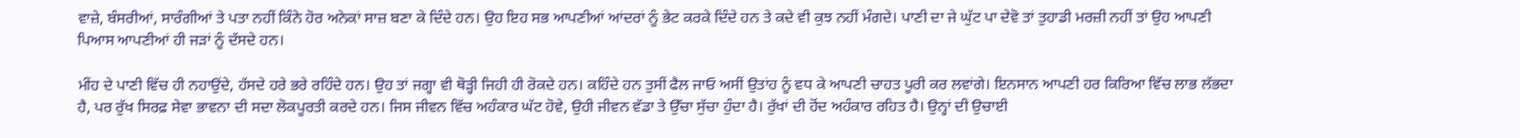ਵਾਜ਼ੇ, ਬੰਸਰੀਆਂ, ਸਾਰੰਗੀਆਂ ਤੇ ਪਤਾ ਨਹੀਂ ਕਿੰਨੇ ਹੋਰ ਅਨੇਕਾਂ ਸਾਜ਼ ਬਣਾ ਕੇ ਦਿੰਦੇ ਹਨ। ਉਹ ਇਹ ਸਭ ਆਪਣੀਆਂ ਆਂਦਰਾਂ ਨੂੰ ਭੇਟ ਕਰਕੇ ਦਿੰਦੇ ਹਨ ਤੇ ਕਦੇ ਵੀ ਕੁਝ ਨਹੀਂ ਮੰਗਦੇ। ਪਾਣੀ ਦਾ ਜੇ ਘੁੱਟ ਪਾ ਦੇਵੋ ਤਾਂ ਤੁਹਾਡੀ ਮਰਜ਼ੀ ਨਹੀਂ ਤਾਂ ਉਹ ਆਪਣੀ ਪਿਆਸ ਆਪਣੀਆਂ ਹੀ ਜੜਾਂ ਨੂੰ ਦੱਸਦੇ ਹਨ।

ਮੀਂਹ ਦੇ ਪਾਣੀ ਵਿੱਚ ਹੀ ਨਹਾਉਂਦੇ, ਹੱਸਦੇ ਹਰੇ ਭਰੇ ਰਹਿੰਦੇ ਹਨ। ਉਹ ਤਾਂ ਜਗ੍ਹਾ ਵੀ ਥੋੜ੍ਹੀ ਜਿਹੀ ਹੀ ਰੋਕਦੇ ਹਨ। ਕਹਿੰਦੇ ਹਨ ਤੁਸੀਂ ਫੈਲ ਜਾਓ ਅਸੀਂ ਉਤਾਂਹ ਨੂੰ ਵਧ ਕੇ ਆਪਣੀ ਚਾਹਤ ਪੂਰੀ ਕਰ ਲਵਾਂਗੇ। ਇਨਸਾਨ ਆਪਣੀ ਹਰ ਕਿਰਿਆ ਵਿੱਚ ਲਾਭ ਲੱਭਦਾ ਹੈ, ਪਰ ਰੁੱਖ ਸਿਰਫ਼ ਸੇਵਾ ਭਾਵਨਾ ਦੀ ਸਦਾ ਲੋਕਪੂਰਤੀ ਕਰਦੇ ਹਨ। ਜਿਸ ਜੀਵਨ ਵਿੱਚ ਅਹੰਕਾਰ ਘੱਟ ਹੋਵੇ, ਉਹੀ ਜੀਵਨ ਵੱਡਾ ਤੇ ਉੱਚਾ ਸੁੱਚਾ ਹੁੰਦਾ ਹੈ। ਰੁੱਖਾਂ ਦੀ ਹੋਂਦ ਅਹੰਕਾਰ ਰਹਿਤ ਹੈ। ਉਨ੍ਹਾਂ ਦੀ ਉਚਾਈ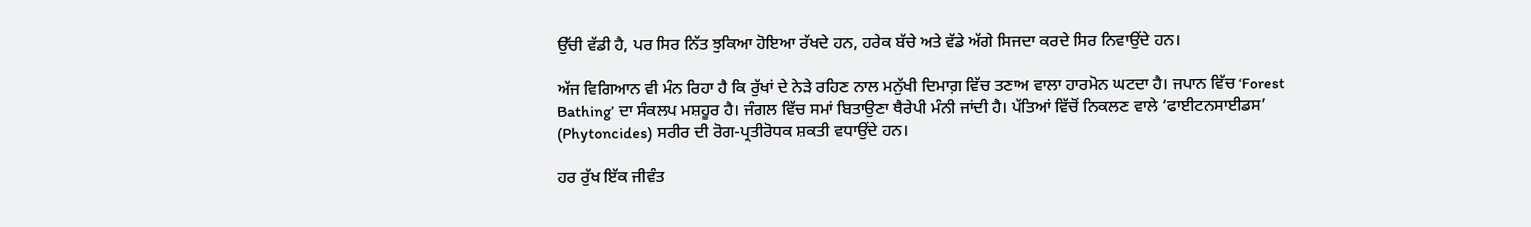ਉੱਚੀ ਵੱਡੀ ਹੈ, ਪਰ ਸਿਰ ਨਿੱਤ ਝੁਕਿਆ ਹੋਇਆ ਰੱਖਦੇ ਹਨ, ਹਰੇਕ ਬੱਚੇ ਅਤੇ ਵੱਡੇ ਅੱਗੇ ਸਿਜਦਾ ਕਰਦੇ ਸਿਰ ਨਿਵਾਉਂਦੇ ਹਨ।

ਅੱਜ ਵਿਗਿਆਨ ਵੀ ਮੰਨ ਰਿਹਾ ਹੈ ਕਿ ਰੁੱਖਾਂ ਦੇ ਨੇੜੇ ਰਹਿਣ ਨਾਲ ਮਨੁੱਖੀ ਦਿਮਾਗ਼ ਵਿੱਚ ਤਣਾਅ ਵਾਲਾ ਹਾਰਮੋਨ ਘਟਦਾ ਹੈ। ਜਪਾਨ ਵਿੱਚ ‘Forest Bathing’ ਦਾ ਸੰਕਲਪ ਮਸ਼ਹੂਰ ਹੈ। ਜੰਗਲ ਵਿੱਚ ਸਮਾਂ ਬਿਤਾਉਣਾ ਥੈਰੇਪੀ ਮੰਨੀ ਜਾਂਦੀ ਹੈ। ਪੱਤਿਆਂ ਵਿੱਚੋਂ ਨਿਕਲਣ ਵਾਲੇ ‘ਫਾਈਟਨਸਾਈਡਸ’ (Phytoncides) ਸਰੀਰ ਦੀ ਰੋਗ-ਪ੍ਰਤੀਰੋਧਕ ਸ਼ਕਤੀ ਵਧਾਉਂਦੇ ਹਨ।

ਹਰ ਰੁੱਖ ਇੱਕ ਜੀਵੰਤ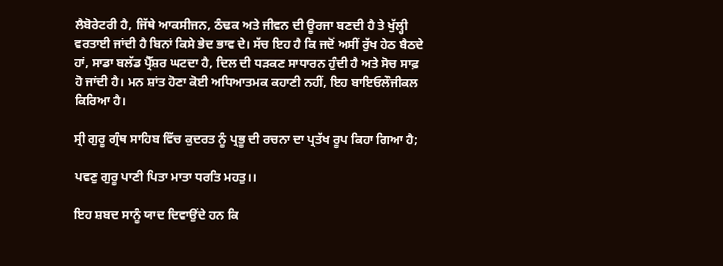ਲੈਬੋਰੇਟਰੀ ਹੈ, ਜਿੱਥੇ ਆਕਸੀਜਨ, ਠੰਢਕ ਅਤੇ ਜੀਵਨ ਦੀ ਊਰਜਾ ਬਣਦੀ ਹੈ ਤੇ ਖੁੱਲ੍ਹੀ ਵਰਤਾਈ ਜਾਂਦੀ ਹੈ ਬਿਨਾਂ ਕਿਸੇ ਭੇਦ ਭਾਵ ਦੇ। ਸੱਚ ਇਹ ਹੈ ਕਿ ਜਦੋਂ ਅਸੀਂ ਰੁੱਖ ਹੇਠ ਬੈਠਦੇ ਹਾਂ, ਸਾਡਾ ਬਲੱਡ ਪ੍ਰੈੱਸ਼ਰ ਘਟਦਾ ਹੈ, ਦਿਲ ਦੀ ਧੜਕਣ ਸਾਧਾਰਨ ਹੁੰਦੀ ਹੈ ਅਤੇ ਸੋਚ ਸਾਫ਼ ਹੋ ਜਾਂਦੀ ਹੈ। ਮਨ ਸ਼ਾਂਤ ਹੋਣਾ ਕੋਈ ਅਧਿਆਤਮਕ ਕਹਾਣੀ ਨਹੀਂ, ਇਹ ਬਾਇਓਲੌਜੀਕਲ ਕਿਰਿਆ ਹੈ।

ਸ੍ਰੀ ਗੁਰੂ ਗ੍ਰੰਥ ਸਾਹਿਬ ਵਿੱਚ ਕੁਦਰਤ ਨੂੰ ਪ੍ਰਭੂ ਦੀ ਰਚਨਾ ਦਾ ਪ੍ਰਤੱਖ ਰੂਪ ਕਿਹਾ ਗਿਆ ਹੈ;

ਪਵਣੁ ਗੁਰੂ ਪਾਣੀ ਪਿਤਾ ਮਾਤਾ ਧਰਤਿ ਮਹਤੁ।।

ਇਹ ਸ਼ਬਦ ਸਾਨੂੰ ਯਾਦ ਦਿਵਾਉਂਦੇ ਹਨ ਕਿ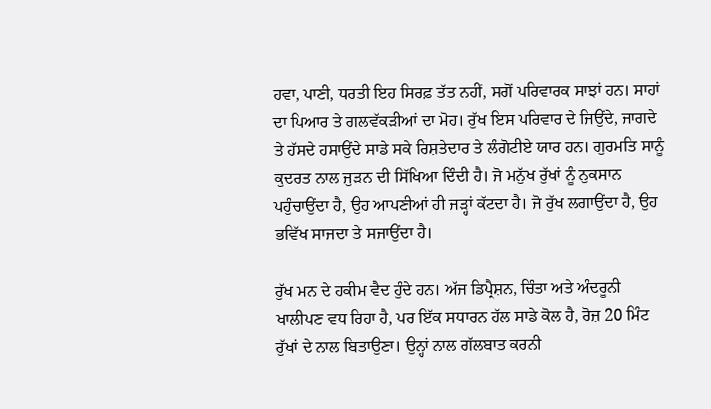ਹਵਾ, ਪਾਣੀ, ਧਰਤੀ ਇਹ ਸਿਰਫ਼ ਤੱਤ ਨਹੀਂ, ਸਗੋਂ ਪਰਿਵਾਰਕ ਸਾਝਾਂ ਹਨ। ਸਾਹਾਂ ਦਾ ਪਿਆਰ ਤੇ ਗਲਵੱਕੜੀਆਂ ਦਾ ਮੋਹ। ਰੁੱਖ ਇਸ ਪਰਿਵਾਰ ਦੇ ਜਿਉਂਦੇ, ਜਾਗਦੇ ਤੇ ਹੱਸਦੇ ਹਸਾਉਂਦੇ ਸਾਡੇ ਸਕੇ ਰਿਸ਼ਤੇਦਾਰ ਤੇ ਲੰਗੋਟੀਏ ਯਾਰ ਹਨ। ਗੁਰਮਤਿ ਸਾਨੂੰ ਕੁਦਰਤ ਨਾਲ ਜੁੜਨ ਦੀ ਸਿੱਖਿਆ ਦਿੰਦੀ ਹੈ। ਜੋ ਮਨੁੱਖ ਰੁੱਖਾਂ ਨੂੰ ਨੁਕਸਾਨ ਪਹੁੰਚਾਉਂਦਾ ਹੈ, ਉਹ ਆਪਣੀਆਂ ਹੀ ਜੜ੍ਹਾਂ ਕੱਟਦਾ ਹੈ। ਜੋ ਰੁੱਖ ਲਗਾਉਂਦਾ ਹੈ, ਉਹ ਭਵਿੱਖ ਸਾਜਦਾ ਤੇ ਸਜਾਉਂਦਾ ਹੈ।

ਰੁੱਖ ਮਨ ਦੇ ਹਕੀਮ ਵੈਦ ਹੁੰਦੇ ਹਨ। ਅੱਜ ਡਿਪ੍ਰੈਸ਼ਨ, ਚਿੰਤਾ ਅਤੇ ਅੰਦਰੂਨੀ ਖਾਲੀਪਣ ਵਧ ਰਿਹਾ ਹੈ, ਪਰ ਇੱਕ ਸਧਾਰਨ ਹੱਲ ਸਾਡੇ ਕੋਲ ਹੈ, ਰੋਜ਼ 20 ਮਿੰਟ ਰੁੱਖਾਂ ਦੇ ਨਾਲ ਬਿਤਾਉਣਾ। ਉਨ੍ਹਾਂ ਨਾਲ ਗੱਲਬਾਤ ਕਰਨੀ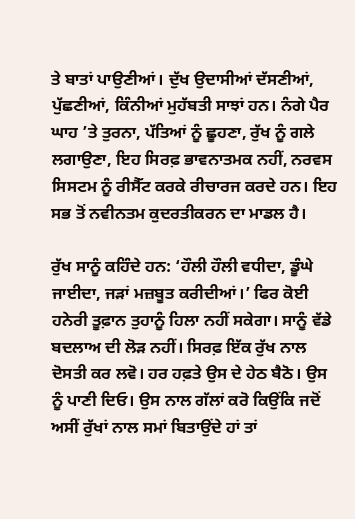ਤੇ ਬਾਤਾਂ ਪਾਉਣੀਆਂ। ਦੁੱਖ ਉਦਾਸੀਆਂ ਦੱਸਣੀਆਂ, ਪੁੱਛਣੀਆਂ, ਕਿੰਨੀਆਂ ਮੁਹੱਬਤੀ ਸਾਝਾਂ ਹਨ। ਨੰਗੇ ਪੈਰ ਘਾਹ ’ਤੇ ਤੁਰਨਾ, ਪੱਤਿਆਂ ਨੂੰ ਛੂਹਣਾ, ਰੁੱਖ ਨੂੰ ਗਲੇ ਲਗਾਉਣਾ, ਇਹ ਸਿਰਫ਼ ਭਾਵਨਾਤਮਕ ਨਹੀਂ, ਨਰਵਸ ਸਿਸਟਮ ਨੂੰ ਰੀਸੈੱਟ ਕਰਕੇ ਰੀਚਾਰਜ ਕਰਦੇ ਹਨ। ਇਹ ਸਭ ਤੋਂ ਨਵੀਨਤਮ ਕੁਦਰਤੀਕਰਨ ਦਾ ਮਾਡਲ ਹੈ।

ਰੁੱਖ ਸਾਨੂੰ ਕਹਿੰਦੇ ਹਨ: ‘ਹੌਲੀ ਹੌਲੀ ਵਧੀਦਾ, ਡੂੰਘੇ ਜਾਈਦਾ, ਜੜਾਂ ਮਜ਼ਬੂਤ ਕਰੀਦੀਆਂ।’ ਫਿਰ ਕੋਈ ਹਨੇਰੀ ਤੂਫ਼ਾਨ ਤੁਹਾਨੂੰ ਹਿਲਾ ਨਹੀਂ ਸਕੇਗਾ। ਸਾਨੂੰ ਵੱਡੇ ਬਦਲਾਅ ਦੀ ਲੋੜ ਨਹੀਂ। ਸਿਰਫ਼ ਇੱਕ ਰੁੱਖ ਨਾਲ ਦੋਸਤੀ ਕਰ ਲਵੋ। ਹਰ ਹਫ਼ਤੇ ਉਸ ਦੇ ਹੇਠ ਬੈਠੋ। ਉਸ ਨੂੰ ਪਾਣੀ ਦਿਓ। ਉਸ ਨਾਲ ਗੱਲਾਂ ਕਰੋ ਕਿਉਂਕਿ ਜਦੋਂ ਅਸੀਂ ਰੁੱਖਾਂ ਨਾਲ ਸਮਾਂ ਬਿਤਾਉਂਦੇ ਹਾਂ ਤਾਂ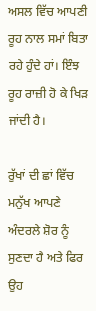ਅਸਲ ਵਿੱਚ ਆਪਣੀ ਰੂਹ ਨਾਲ ਸਮਾਂ ਬਿਤਾ ਰਹੇ ਹੁੰਦੇ ਹਾਂ। ਇੰਝ ਰੂਹ ਰਾਜ਼ੀ ਹੋ ਕੇ ਖਿੜ ਜਾਂਦੀ ਹੈ।

ਰੁੱਖਾਂ ਦੀ ਛਾਂ ਵਿੱਚ ਮਨੁੱਖ ਆਪਣੇ ਅੰਦਰਲੇ ਸ਼ੋਰ ਨੂੰ ਸੁਣਦਾ ਹੈ ਅਤੇ ਫਿਰ ਉਹ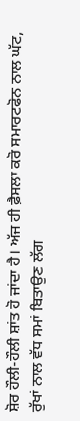ਸ਼ੋਰ ਹੌਲੀ-ਹੌਲੀ ਸ਼ਾਂਤ ਹੋ ਜਾਂਦਾ ਹੈ। ਅੱਜ ਹੀ ਫ਼ੈਸਲਾ ਕਰੋ ਸਮਾਰਟਫੋਨ ਨਾਲ ਘੱਟ, ਰੁੱਖਾਂ ਨਾਲ ਵੱਧ ਸਮਾਂ ਬਿਤਾਉਣ ਲੱਗ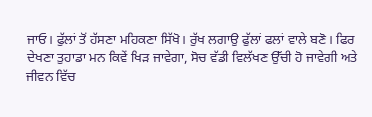ਜਾਓ। ਫੁੱਲਾਂ ਤੋਂ ਹੱਸਣਾ ਮਹਿਕਣਾ ਸਿੱਖੋ। ਰੁੱਖ ਲਗਾਉ ਫੁੱਲਾਂ ਫਲਾਂ ਵਾਲੇ ਬਣੋ। ਫਿਰ ਦੇਖਣਾ ਤੁਹਾਡਾ ਮਨ ਕਿਵੇਂ ਖਿੜ ਜਾਵੇਗਾ, ਸੋਚ ਵੱਡੀ ਵਿਲੱਖਣ ਉੱਚੀ ਹੋ ਜਾਵੇਗੀ ਅਤੇ ਜੀਵਨ ਵਿੱਚ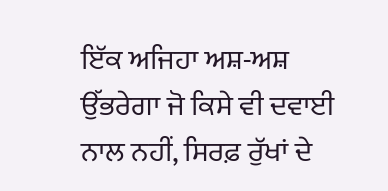ਇੱਕ ਅਜਿਹਾ ਅਸ਼-ਅਸ਼ ਉੱਭਰੇਗਾ ਜੋ ਕਿਸੇ ਵੀ ਦਵਾਈ ਨਾਲ ਨਹੀਂ, ਸਿਰਫ਼ ਰੁੱਖਾਂ ਦੇ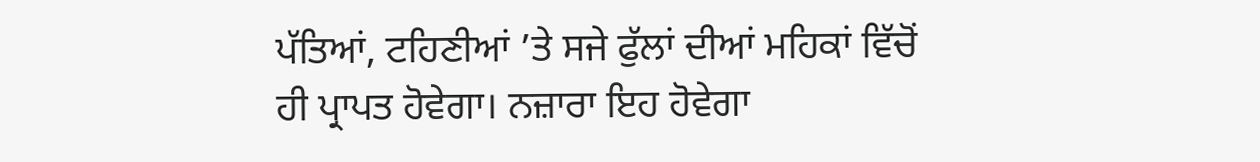ਪੱਤਿਆਂ, ਟਹਿਣੀਆਂ ’ਤੇ ਸਜੇ ਫੁੱਲਾਂ ਦੀਆਂ ਮਹਿਕਾਂ ਵਿੱਚੋਂ ਹੀ ਪ੍ਰਾਪਤ ਹੋਵੇਗਾ। ਨਜ਼ਾਰਾ ਇਹ ਹੋਵੇਗਾ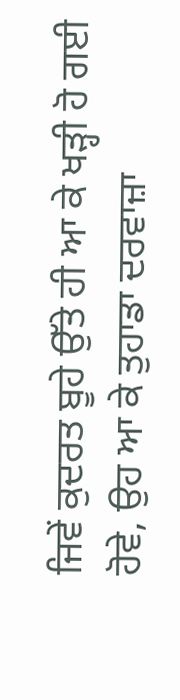ਜਿਵੇਂ ਕੁਦਰਤ ਬੂਹੇ ਉੱਤੇ ਹੀ ਆ ਕੇ ਖੜ੍ਹੀ ਹੋ ਗਈ ਹੋਵੇ, ਉਹ ਆ ਕੇ ਤੁਹਾਡਾ ਦਰਵਾਜ਼ਾ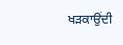ਖੜਕਾਉਂਦੀ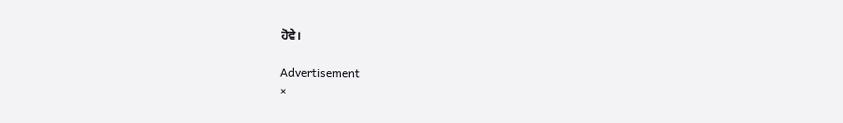ਹੋਵੇ।

Advertisement
×